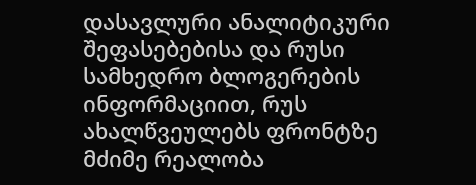დასავლური ანალიტიკური შეფასებებისა და რუსი სამხედრო ბლოგერების ინფორმაციით, რუს ახალწვეულებს ფრონტზე მძიმე რეალობა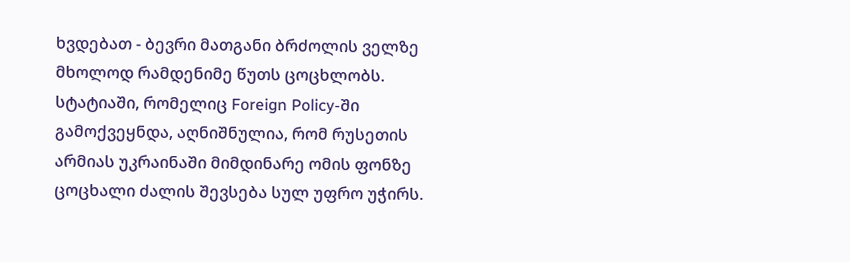ხვდებათ - ბევრი მათგანი ბრძოლის ველზე მხოლოდ რამდენიმე წუთს ცოცხლობს.
სტატიაში, რომელიც Foreign Policy-ში გამოქვეყნდა, აღნიშნულია, რომ რუსეთის არმიას უკრაინაში მიმდინარე ომის ფონზე ცოცხალი ძალის შევსება სულ უფრო უჭირს.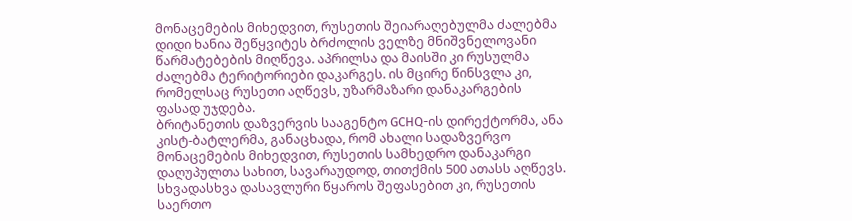მონაცემების მიხედვით, რუსეთის შეიარაღებულმა ძალებმა დიდი ხანია შეწყვიტეს ბრძოლის ველზე მნიშვნელოვანი წარმატებების მიღწევა. აპრილსა და მაისში კი რუსულმა ძალებმა ტერიტორიები დაკარგეს. ის მცირე წინსვლა კი, რომელსაც რუსეთი აღწევს, უზარმაზარი დანაკარგების ფასად უჯდება.
ბრიტანეთის დაზვერვის სააგენტო GCHQ-ის დირექტორმა, ანა კისტ-ბატლერმა, განაცხადა, რომ ახალი სადაზვერვო მონაცემების მიხედვით, რუსეთის სამხედრო დანაკარგი დაღუპულთა სახით, სავარაუდოდ, თითქმის 500 ათასს აღწევს. სხვადასხვა დასავლური წყაროს შეფასებით კი, რუსეთის საერთო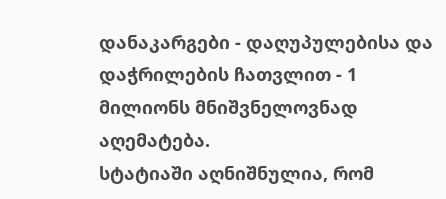დანაკარგები - დაღუპულებისა და დაჭრილების ჩათვლით - 1 მილიონს მნიშვნელოვნად აღემატება.
სტატიაში აღნიშნულია, რომ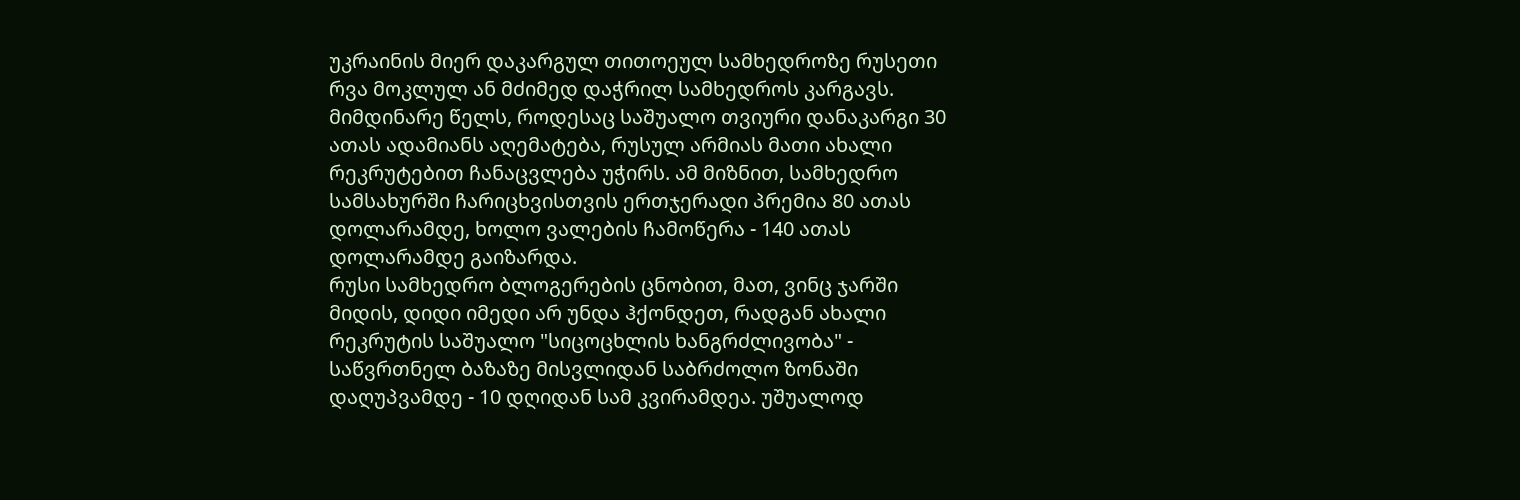უკრაინის მიერ დაკარგულ თითოეულ სამხედროზე რუსეთი რვა მოკლულ ან მძიმედ დაჭრილ სამხედროს კარგავს. მიმდინარე წელს, როდესაც საშუალო თვიური დანაკარგი 30 ათას ადამიანს აღემატება, რუსულ არმიას მათი ახალი რეკრუტებით ჩანაცვლება უჭირს. ამ მიზნით, სამხედრო სამსახურში ჩარიცხვისთვის ერთჯერადი პრემია 80 ათას დოლარამდე, ხოლო ვალების ჩამოწერა - 140 ათას დოლარამდე გაიზარდა.
რუსი სამხედრო ბლოგერების ცნობით, მათ, ვინც ჯარში მიდის, დიდი იმედი არ უნდა ჰქონდეთ, რადგან ახალი რეკრუტის საშუალო "სიცოცხლის ხანგრძლივობა" - საწვრთნელ ბაზაზე მისვლიდან საბრძოლო ზონაში დაღუპვამდე - 10 დღიდან სამ კვირამდეა. უშუალოდ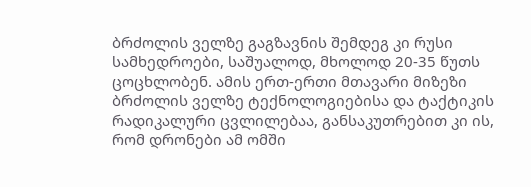ბრძოლის ველზე გაგზავნის შემდეგ კი რუსი სამხედროები, საშუალოდ, მხოლოდ 20-35 წუთს ცოცხლობენ. ამის ერთ-ერთი მთავარი მიზეზი ბრძოლის ველზე ტექნოლოგიებისა და ტაქტიკის რადიკალური ცვლილებაა, განსაკუთრებით კი ის, რომ დრონები ამ ომში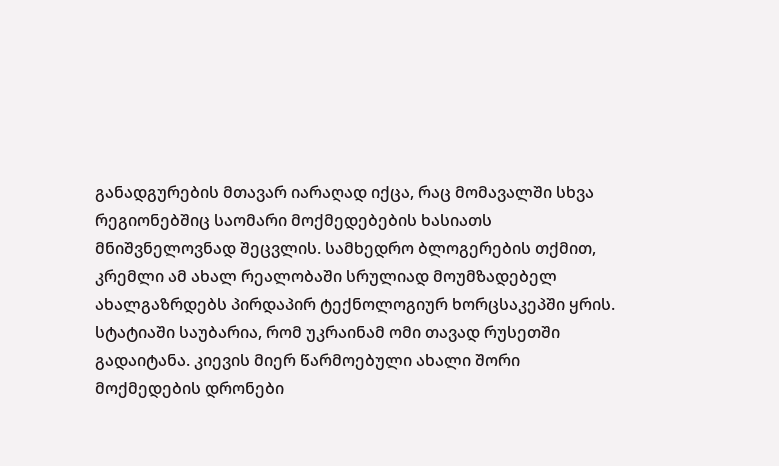განადგურების მთავარ იარაღად იქცა, რაც მომავალში სხვა რეგიონებშიც საომარი მოქმედებების ხასიათს მნიშვნელოვნად შეცვლის. სამხედრო ბლოგერების თქმით, კრემლი ამ ახალ რეალობაში სრულიად მოუმზადებელ ახალგაზრდებს პირდაპირ ტექნოლოგიურ ხორცსაკეპში ყრის.
სტატიაში საუბარია, რომ უკრაინამ ომი თავად რუსეთში გადაიტანა. კიევის მიერ წარმოებული ახალი შორი მოქმედების დრონები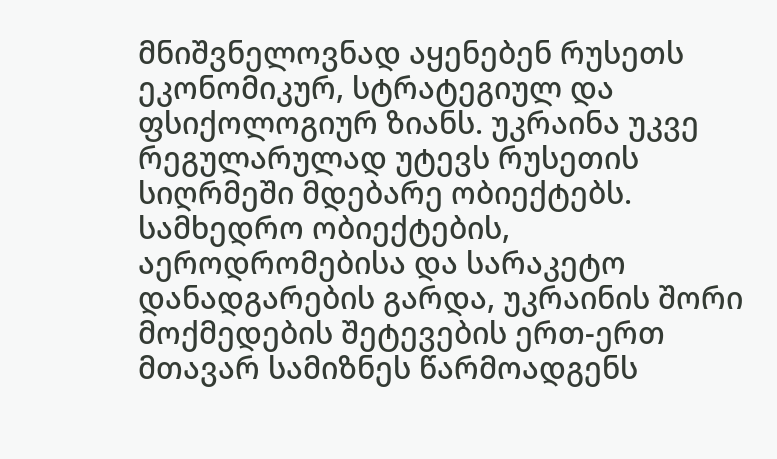მნიშვნელოვნად აყენებენ რუსეთს ეკონომიკურ, სტრატეგიულ და ფსიქოლოგიურ ზიანს. უკრაინა უკვე რეგულარულად უტევს რუსეთის სიღრმეში მდებარე ობიექტებს.
სამხედრო ობიექტების, აეროდრომებისა და სარაკეტო დანადგარების გარდა, უკრაინის შორი მოქმედების შეტევების ერთ-ერთ მთავარ სამიზნეს წარმოადგენს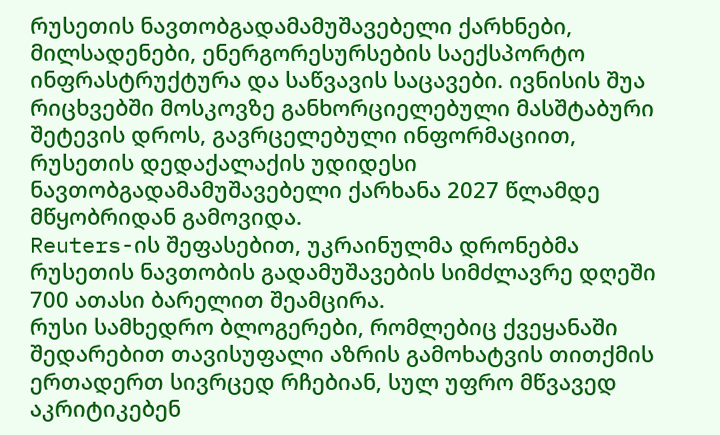რუსეთის ნავთობგადამამუშავებელი ქარხნები, მილსადენები, ენერგორესურსების საექსპორტო ინფრასტრუქტურა და საწვავის საცავები. ივნისის შუა რიცხვებში მოსკოვზე განხორციელებული მასშტაბური შეტევის დროს, გავრცელებული ინფორმაციით, რუსეთის დედაქალაქის უდიდესი ნავთობგადამამუშავებელი ქარხანა 2027 წლამდე მწყობრიდან გამოვიდა.
Reuters-ის შეფასებით, უკრაინულმა დრონებმა რუსეთის ნავთობის გადამუშავების სიმძლავრე დღეში 700 ათასი ბარელით შეამცირა.
რუსი სამხედრო ბლოგერები, რომლებიც ქვეყანაში შედარებით თავისუფალი აზრის გამოხატვის თითქმის ერთადერთ სივრცედ რჩებიან, სულ უფრო მწვავედ აკრიტიკებენ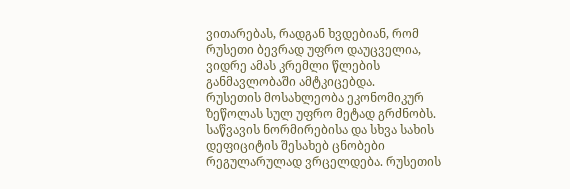ვითარებას, რადგან ხვდებიან, რომ რუსეთი ბევრად უფრო დაუცველია, ვიდრე ამას კრემლი წლების განმავლობაში ამტკიცებდა.
რუსეთის მოსახლეობა ეკონომიკურ ზეწოლას სულ უფრო მეტად გრძნობს. საწვავის ნორმირებისა და სხვა სახის დეფიციტის შესახებ ცნობები რეგულარულად ვრცელდება. რუსეთის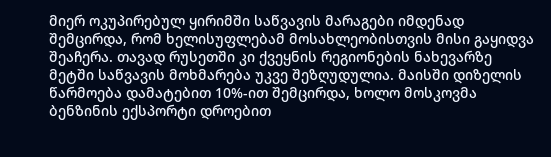მიერ ოკუპირებულ ყირიმში საწვავის მარაგები იმდენად შემცირდა, რომ ხელისუფლებამ მოსახლეობისთვის მისი გაყიდვა შეაჩერა. თავად რუსეთში კი ქვეყნის რეგიონების ნახევარზე მეტში საწვავის მოხმარება უკვე შეზღუდულია. მაისში დიზელის წარმოება დამატებით 10%-ით შემცირდა, ხოლო მოსკოვმა ბენზინის ექსპორტი დროებით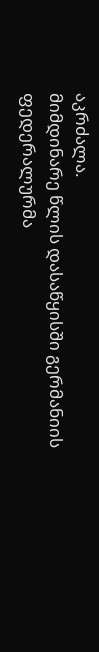აკრძალა.
მიმდინარე წლის დასაწყისში გერმანიის ფედერალურმა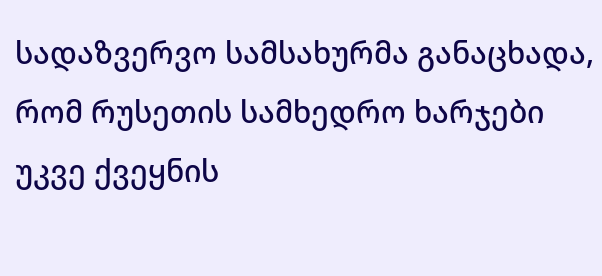სადაზვერვო სამსახურმა განაცხადა, რომ რუსეთის სამხედრო ხარჯები უკვე ქვეყნის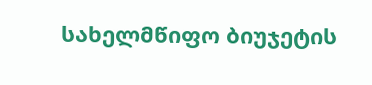სახელმწიფო ბიუჯეტის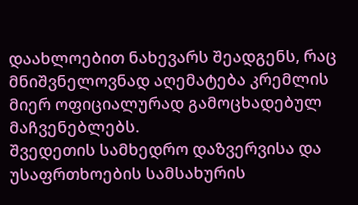დაახლოებით ნახევარს შეადგენს, რაც მნიშვნელოვნად აღემატება კრემლის მიერ ოფიციალურად გამოცხადებულ მაჩვენებლებს.
შვედეთის სამხედრო დაზვერვისა და უსაფრთხოების სამსახურის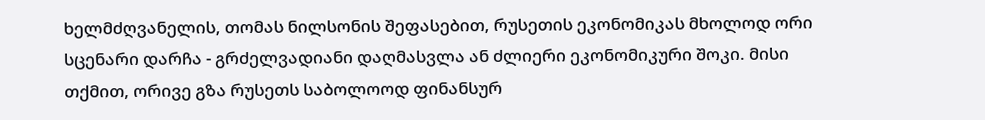ხელმძღვანელის, თომას ნილსონის შეფასებით, რუსეთის ეკონომიკას მხოლოდ ორი სცენარი დარჩა - გრძელვადიანი დაღმასვლა ან ძლიერი ეკონომიკური შოკი. მისი თქმით, ორივე გზა რუსეთს საბოლოოდ ფინანსურ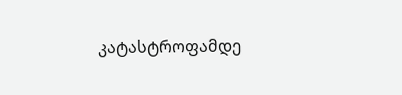კატასტროფამდე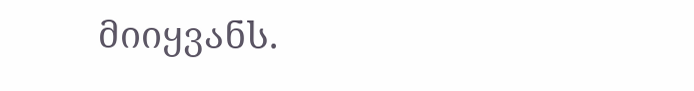მიიყვანს.